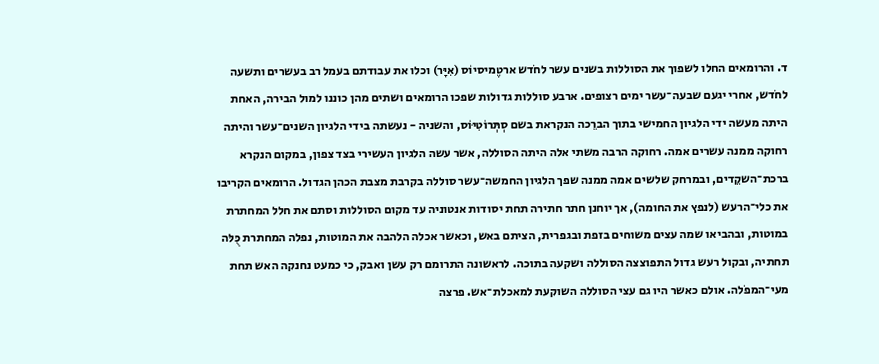ד. והרומאים החלו לשפוך את הסוללות בשנים עשר לחֹדש ארטֶמיסיוֹס (אִיָּר) וכלו את עבודתם בעמל רב בעשרים ותשעה לחֹדש, אחרי יגעם שבעה־עשר ימים רצופים. ארבע סוללות גדולות שפכו הרומאים ושתים מהן כוננו למול הבירה, האחת היתה מעשה ידי הלגיון החמישי בתוך הברֵכה הנקראת בשם סְתְּרוֹטִיּוֹס, והשניה - נעשתה בידי הלגיון השנים־עשר והיתה רחוקה ממנה עשרים אמה. רחוקה הרבה משתי אלה היתה הסוללה, אשר עשה הלגיון העשירי בצד צפון, במקום הנקרא ברכת־השקֵדים, ובמרחק שלשים אמה ממנה שפך הלגיון החמשה־עשר סוללה בקרבת מצבת הכהן הגדול. הרומאים הקריבו את כלי־הרעש (לנפץ את החומה), אך יוחנן חתר חתירה תחת יסודות אנטוניה עד מקום הסוללות וסתם את חלל המחתרת במוטות, ובהביאו שמה עצים משוחים בזפת ובגפרית, הציתם באש, וכאשר אכלה הלהבה את המוטות, נפלה המחתרת כֻּלּה תחתיה, ובקול רעש גדול התפוצצה הסוללה ושקעה בתוכה. לראשונה התרומם רק עשן ואבק, כי כמעט נחנקה האש תחת מעי־המפֹלה. אולם כאשר היו גם עצי הסוללה השוקעת למאכלת־אש. פרצה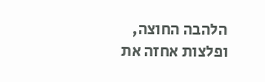הלהבה החוצה, ופלצות אחזה את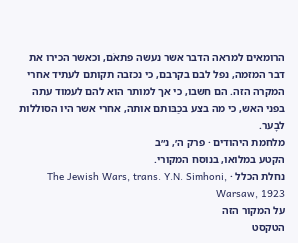הרומאים למראה הדבר אשר נעשה פתאֹם, וכאשר הכירו את דבר המזמה, נפל לבם בקרבם, כי נכזבה תקותם לעתיד אחרי המקרה הזה. הם חשבו, כי אך למותר הוא להם לעמוד עתה בפני האש, כי מה בצע בכַבּותם אותה, אחרי אשר היו הסוללות לבָער.
מלחמת היהודים · פרק ה׳, נ״ב
הקטע במלואו, בנוסח המקורי.
נחלת הכלל · The Jewish Wars, trans. Y.N. Simhoni, Warsaw, 1923
על המקור הזה
הטקסט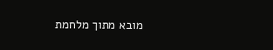מובא מתוך מלחמת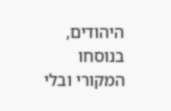היהודים, בנוסחו המקורי ובלי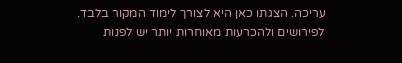עריכה. הצגתו כאן היא לצורך לימוד המקור בלבד. לפירושים ולהכרעות מאוחרות יותר יש לפנות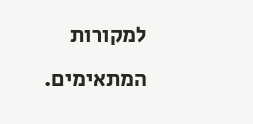למקורות המתאימים.